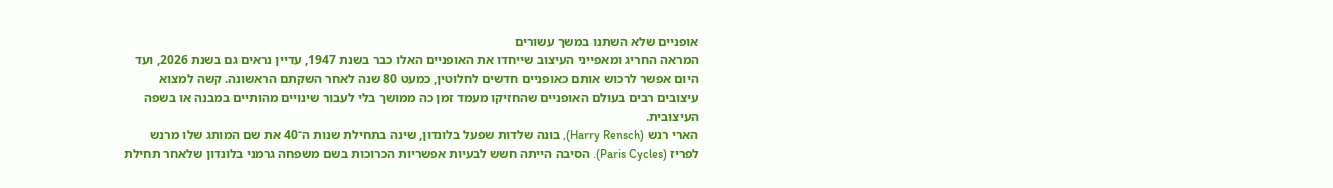אופניים שלא השתנו במשך עשורים
המראה החריג ומאפייני העיצוב שייחדו את האופניים האלו כבר בשנת 1947, עדיין נראים גם בשנת 2026, ועד היום אפשר לרכוש אותם כאופניים חדשים לחלוטין, כמעט 80 שנה לאחר השקתם הראשונה. קשה למצוא עיצובים רבים בעולם האופניים שהחזיקו מעמד זמן כה ממושך בלי לעבור שינויים מהותיים במבנה או בשפה העיצובית.
הארי רנש (Harry Rensch), בונה שלדות שפעל בלונדון, שינה בתחילת שנות ה־40 את שם המותג שלו מרנש לפריז (Paris Cycles). הסיבה הייתה חשש לבעיות אפשריות הכרוכות בשם משפחה גרמני בלונדון שלאחר תחילת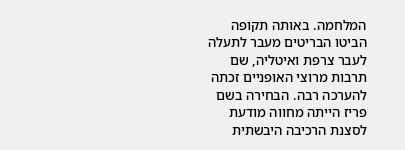המלחמה. באותה תקופה הביטו הבריטים מעבר לתעלה לעבר צרפת ואיטליה, שם תרבות מרוצי האופניים זכתה להערכה רבה. הבחירה בשם פריז הייתה מחווה מודעת לסצנת הרכיבה היבשתית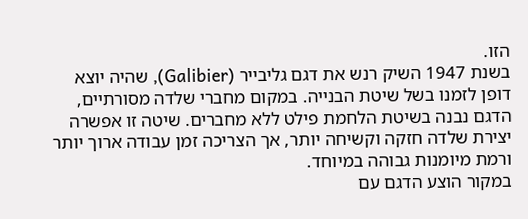הזו.
בשנת 1947 השיק רנש את דגם גליבייר (Galibier), שהיה יוצא דופן לזמנו בשל שיטת הבנייה. במקום מחברי שלדה מסורתיים, הדגם נבנה בשיטת הלחמת פילט ללא מחברים. שיטה זו אפשרה יצירת שלדה חזקה וקשיחה יותר, אך הצריכה זמן עבודה ארוך יותר ורמת מיומנות גבוהה במיוחד.
במקור הוצע הדגם עם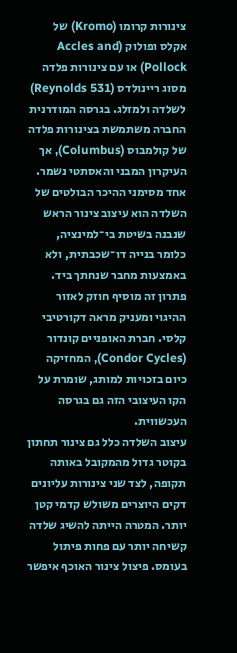צינורות קרומו (Kromo) של אקלס ופולוק (Accles and Pollock) או עם צינורות פלדה מסוג ריינולדס (Reynolds 531) לשלדה ולמזלג. בגרסה המודרנית החברה משתמשת בצינורות פלדה של קולמבוס (Columbus), אך העיקרון המבני והאסתטי נשמר.
אחד מסימני ההיכר הבולטים של השלדה הוא עיצוב צינור הראש שנבנה בשיטת בי־למינציה, כלומר בנייה דו־שכבתית, ולא באמצעות מחבר שנחתך ביד. פתרון זה מוסיף חוזק לאזור ההיגוי ומעניק מראה דקורטיבי קלסי. חברת האופניים קונדור (Condor Cycles), המחזיקה כיום בזכויות למותג, שומרת על הקו העיצובי הזה גם בגרסה העכשווית.
עיצוב השלדה כלל גם צינור תחתון בקוטר גדול מהמקובל באותה תקופה, לצד שני צינורות עליונים דקים היוצרים משולש קדמי קטן יותר. המטרה הייתה להשיג שלדה קשיחה יותר עם פחות פיתול בעומס. פיצול צינור האוכף איפשר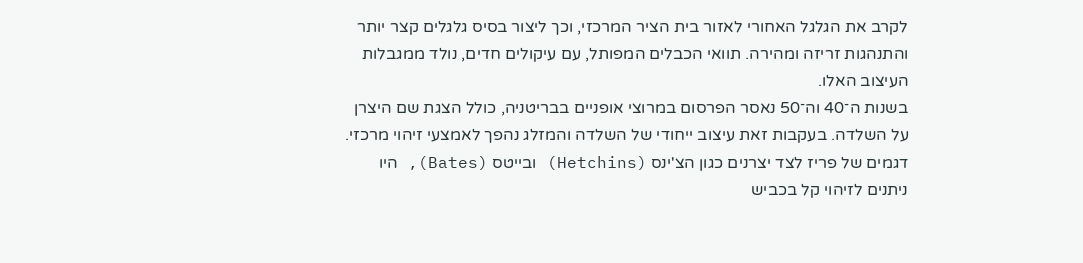לקרב את הגלגל האחורי לאזור בית הציר המרכזי, וכך ליצור בסיס גלגלים קצר יותר והתנהגות זריזה ומהירה. תוואי הכבלים המפותל, עם עיקולים חדים, נולד ממגבלות העיצוב האלו.
בשנות ה־40 וה־50 נאסר הפרסום במרוצי אופניים בבריטניה, כולל הצגת שם היצרן על השלדה. בעקבות זאת עיצוב ייחודי של השלדה והמזלג נהפך לאמצעי זיהוי מרכזי. דגמים של פריז לצד יצרנים כגון הצ'ינס (Hetchins) ובייטס (Bates), היו ניתנים לזיהוי קל בכביש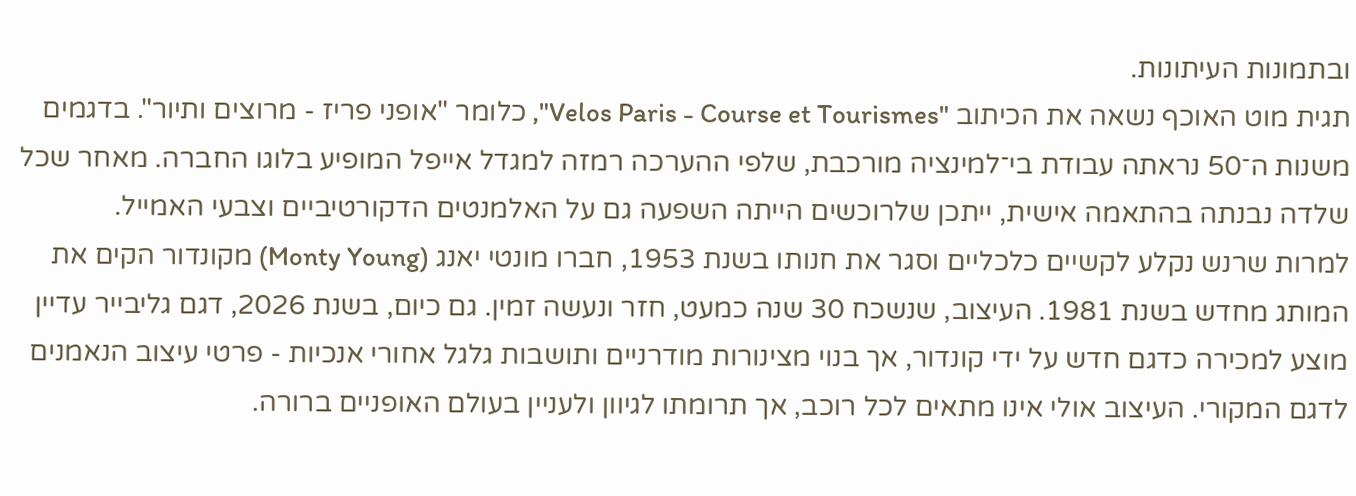ובתמונות העיתונות.
תגית מוט האוכף נשאה את הכיתוב "Velos Paris - Course et Tourismes", כלומר "אופני פריז - מרוצים ותיור". בדגמים משנות ה־50 נראתה עבודת בי־למינציה מורכבת, שלפי ההערכה רמזה למגדל אייפל המופיע בלוגו החברה. מאחר שכל שלדה נבנתה בהתאמה אישית, ייתכן שלרוכשים הייתה השפעה גם על האלמנטים הדקורטיביים וצבעי האמייל.
למרות שרנש נקלע לקשיים כלכליים וסגר את חנותו בשנת 1953, חברו מונטי יאנג (Monty Young) מקונדור הקים את המותג מחדש בשנת 1981. העיצוב, שנשכח 30 שנה כמעט, חזר ונעשה זמין. גם כיום, בשנת 2026, דגם גליבייר עדיין מוצע למכירה כדגם חדש על ידי קונדור, אך בנוי מצינורות מודרניים ותושבות גלגל אחורי אנכיות - פרטי עיצוב הנאמנים לדגם המקורי. העיצוב אולי אינו מתאים לכל רוכב, אך תרומתו לגיוון ולעניין בעולם האופניים ברורה.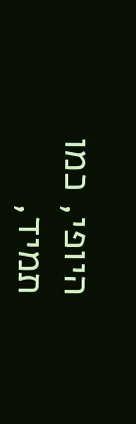היופי, כמו תמיד,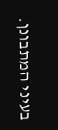בעיני המתבונן.